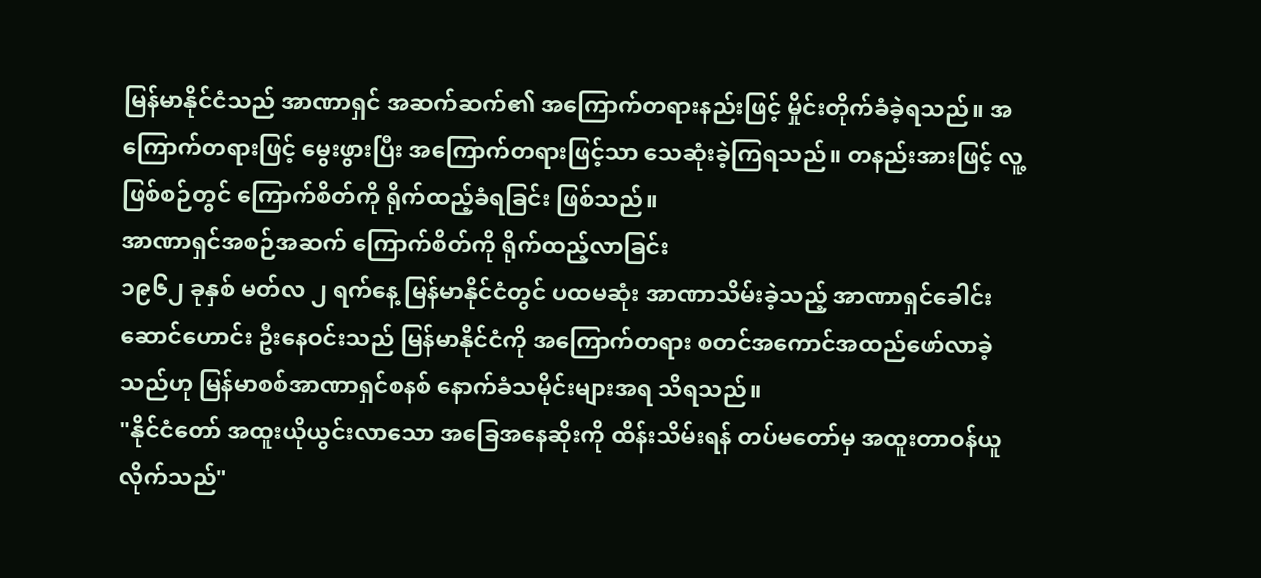မြန်မာနိုင်ငံသည် အာဏာရှင် အဆက်ဆက်၏ အကြောက်တရားနည်းဖြင့် မှိုင်းတိုက်ခံခဲ့ရသည်။ အကြောက်တရားဖြင့် မွေးဖွားပြီး အကြောက်တရားဖြင့်သာ သေဆုံးခဲ့ကြရသည်။ တနည်းအားဖြင့် လူ့ဖြစ်စဉ်တွင် ကြောက်စိတ်ကို ရိုက်ထည့်ခံရခြင်း ဖြစ်သည်။
အာဏာရှင်အစဉ်အဆက် ကြောက်စိတ်ကို ရိုက်ထည့်လာခြင်း
၁၉၆၂ ခုနှစ် မတ်လ ၂ ရက်နေ့ မြန်မာနိုင်ငံတွင် ပထမဆုံး အာဏာသိမ်းခဲ့သည့် အာဏာရှင်ခေါင်းဆောင်ဟောင်း ဦးနေဝင်းသည် မြန်မာနိုင်ငံကို အကြောက်တရား စတင်အကောင်အထည်ဖော်လာခဲ့သည်ဟု မြန်မာစစ်အာဏာရှင်စနစ် နောက်ခံသမိုင်းများအရ သိရသည်။
"နိုင်ငံတော် အထူးယိုယွင်းလာသော အခြေအနေဆိုးကို ထိန်းသိမ်းရန် တပ်မတော်မှ အထူးတာဝန်ယူလိုက်သည်"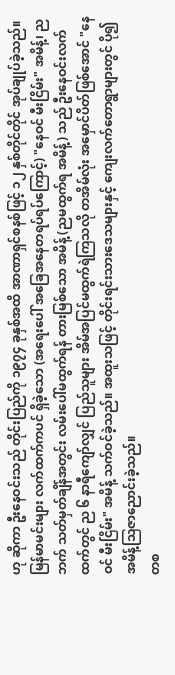ဟု ဆိုကာ ဦးနေဝင်းသည် တိုင်းပြည်ကို ၁၉၇၄ ခုနှစ်အထိ အာဏာရှင်စနစ်ဖြင့် ၁၂ နှစ်တိုင်တိုင် အုပ်ချုပ်ခဲ့သည်။
မြန်မာမင်းများ လက်ထက်ကပင် ရှိခဲ့သော (အရေးပေါ် အခြေအနေတရပ်ရပ်ကြောင့်) "နေဝင် မီးငြိမ်း" အမိန့်၊ ညဘက် သတ်မှတ်ချိန်အတွင်း လမ်းပေါ်မထွက်ရန် တားမြစ်သော အမိန့် (ညမထွက်ရ အမိန့်) သည် ဦးနေဝင်းလက်ထက်တွင် ည ၆ နာရီကျော်လျှင် ပြည်သူများ အိမ်အပြင်မထွက်ရဲကြသလို တအိမ်လုံး အမှောင်ပိတ်ဖြစ်အောင် "နေဝင် မီးငြိမ်း" အမိန့် သက်ဝင်ခဲ့သည်။ အထူးသဖြင့် တိုင်းရင်းသားဒေသများနှင့် ကျေးလက်တောရွာများတွင် ပို၍ အမိန့်ဩဇာညောင်းခဲ့သည်။
တစ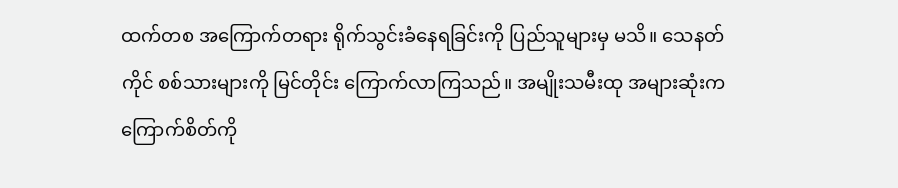ထက်တစ အကြောက်တရား ရိုက်သွင်းခံနေရခြင်းကို ပြည်သူများမှ မသိ။ သေနတ်ကိုင် စစ်သားများကို မြင်တိုင်း ကြောက်လာကြသည်။ အမျိုးသမီးထု အများဆုံးက ကြောက်စိတ်ကို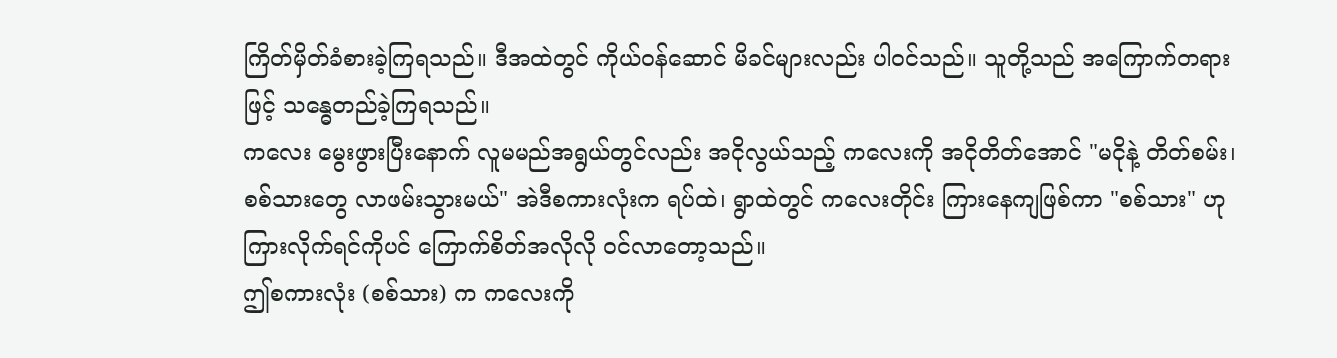ကြိတ်မှိတ်ခံစားခဲ့ကြရသည်။ ဒီအထဲတွင် ကိုယ်ဝန်ဆောင် မိခင်များလည်း ပါဝင်သည်။ သူတို့သည် အကြောက်တရားဖြင့် သန္ဓေတည်ခဲ့ကြရသည်။
ကလေး မွေးဖွားပြီးနောက် လူမမည်အရွယ်တွင်လည်း အငိုလွယ်သည့် ကလေးကို အငိုတိတ်အောင် "မငိုနဲ့ တိတ်စမ်း၊ စစ်သားတွေ လာဖမ်းသွားမယ်" အဲဒီစကားလုံးက ရပ်ထဲ၊ ရွာထဲတွင် ကလေးတိုင်း ကြားနေကျဖြစ်ကာ "စစ်သား" ဟု ကြားလိုက်ရင်ကိုပင် ကြောက်စိတ်အလိုလို ဝင်လာတော့သည်။
ဤစကားလုံး (စစ်သား) က ကလေးကို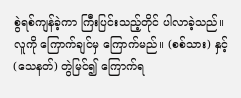စွဲရစ်ကျန်ခဲ့ကာ ကြီးပြင်းသည့်တိုင် ပါလာခဲ့သည်။ လူကို ကြောက်ချင်မှ ကြောက်မည်။ (စစ်သား) နှင့် (သေနတ်) တွဲမြင်၍ ကြောက်ရ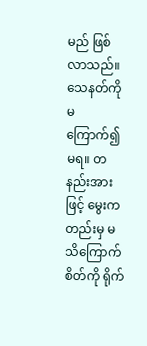မည် ဖြစ်လာသည်။ သေနတ်ကို မကြောက်၍ မရ။ တနည်းအားဖြင့် မွေးကတည်းမှ မသိကြောက်စိတ်ကို ရိုက်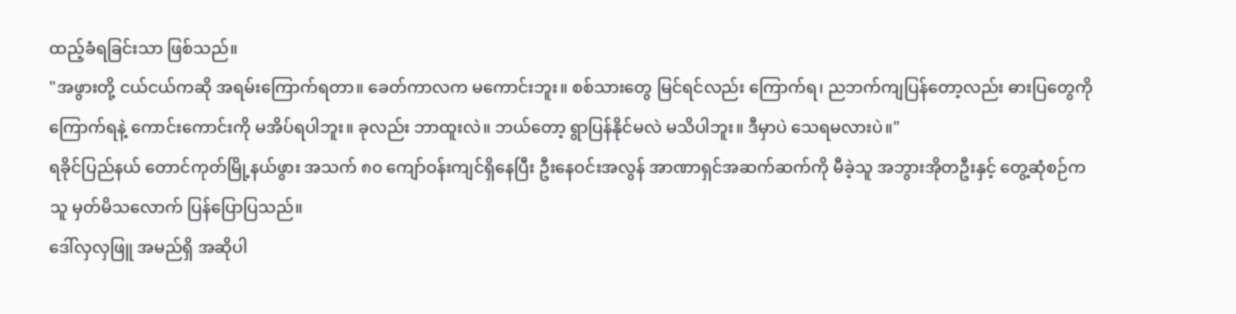ထည့်ခံရခြင်းသာ ဖြစ်သည်။
"အဖွားတို့ ငယ်ငယ်ကဆို အရမ်းကြောက်ရတာ။ ခေတ်ကာလက မကောင်းဘူး။ စစ်သားတွေ မြင်ရင်လည်း ကြောက်ရ၊ ညဘက်ကျပြန်တော့လည်း ဓားပြတွေကို ကြောက်ရနဲ့ ကောင်းကောင်းကို မအိပ်ရပါဘူး။ ခုလည်း ဘာထူးလဲ။ ဘယ်တော့ ရွာပြန်နိုင်မလဲ မသိပါဘူး။ ဒီမှာပဲ သေရမလားပဲ။"
ရခိုင်ပြည်နယ် တောင်ကုတ်မြို့နယ်ဖွား အသက် ၈၀ ကျော်ဝန်းကျင်ရှိနေပြီး ဦးနေဝင်းအလွန် အာဏာရှင်အဆက်ဆက်ကို မီခဲ့သူ အဘွားအိုတဦးနှင့် တွေ့ဆုံစဉ်က သူ မှတ်မိသလောက် ပြန်ပြောပြသည်။
ဒေါ်လှလှဖြူ အမည်ရှိ အဆိုပါ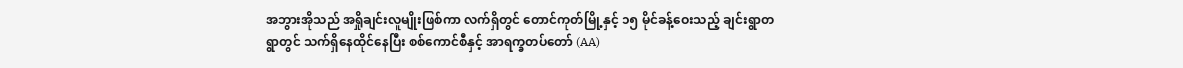အဘွားအိုသည် အရှိုချင်းလူမျိုးဖြစ်ကာ လက်ရှိတွင် တောင်ကုတ်မြို့နှင့် ၁၅ မိုင်ခန့်ဝေးသည့် ချင်းရွာတရွာတွင် သက်ရှိနေထိုင်နေပြီး စစ်ကောင်စီနှင့် အာရက္ခတပ်တော် (AA)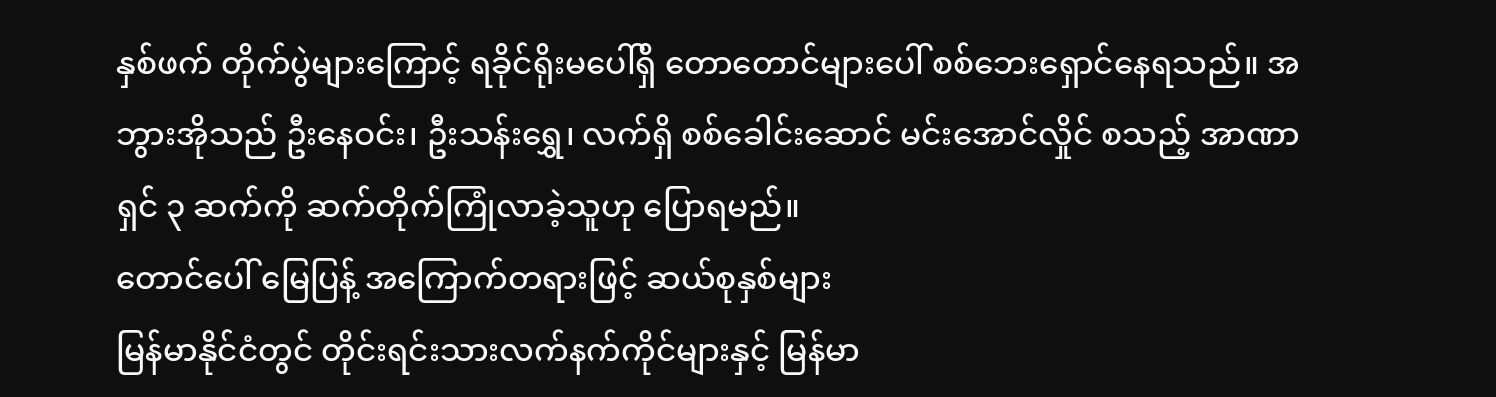နှစ်ဖက် တိုက်ပွဲများကြောင့် ရခိုင်ရိုးမပေါ်ရှိ တောတောင်များပေါ် စစ်ဘေးရှောင်နေရသည်။ အဘွားအိုသည် ဦးနေဝင်း၊ ဦးသန်းရွှေ၊ လက်ရှိ စစ်ခေါင်းဆောင် မင်းအောင်လှိုင် စသည့် အာဏာရှင် ၃ ဆက်ကို ဆက်တိုက်ကြုံလာခဲ့သူဟု ပြောရမည်။
တောင်ပေါ် မြေပြန့် အကြောက်တရားဖြင့် ဆယ်စုနှစ်များ
မြန်မာနိုင်ငံတွင် တိုင်းရင်းသားလက်နက်ကိုင်များနှင့် မြန်မာ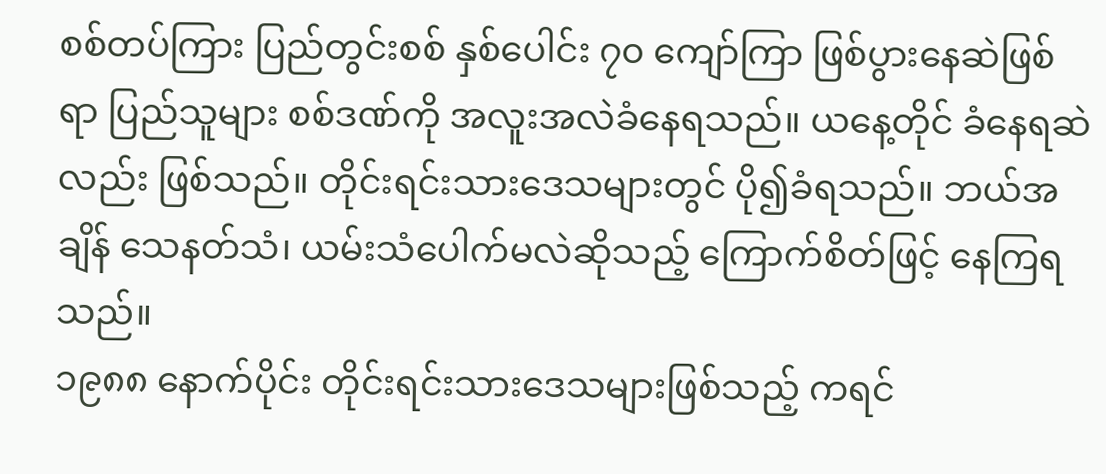စစ်တပ်ကြား ပြည်တွင်းစစ် နှစ်ပေါင်း ၇၀ ကျော်ကြာ ဖြစ်ပွားနေဆဲဖြစ်ရာ ပြည်သူများ စစ်ဒဏ်ကို အလူးအလဲခံနေရသည်။ ယနေ့တိုင် ခံနေရဆဲလည်း ဖြစ်သည်။ တိုင်းရင်းသားဒေသများတွင် ပို၍ခံရသည်။ ဘယ်အချိန် သေနတ်သံ၊ ယမ်းသံပေါက်မလဲဆိုသည့် ကြောက်စိတ်ဖြင့် နေကြရသည်။
၁၉၈၈ နောက်ပိုင်း တိုင်းရင်းသားဒေသများဖြစ်သည့် ကရင်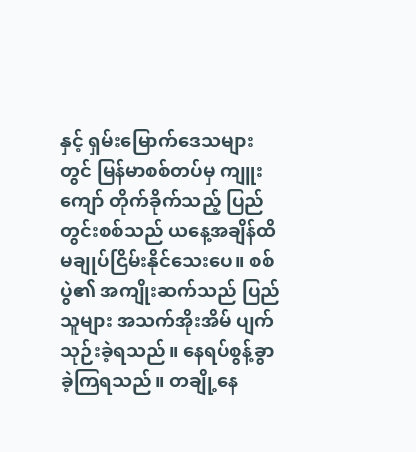နှင့် ရှမ်းမြောက်ဒေသများတွင် မြန်မာစစ်တပ်မှ ကျူးကျော် တိုက်ခိုက်သည့် ပြည်တွင်းစစ်သည် ယနေ့အချိန်ထိ မချုပ်ငြိမ်းနိုင်သေးပေ။ စစ်ပွဲ၏ အကျိုးဆက်သည် ပြည်သူများ အသက်အိုးအိမ် ပျက်သုဉ်းခဲ့ရသည်။ နေရပ်စွန့်ခွာခဲ့ကြရသည်။ တချို့နေ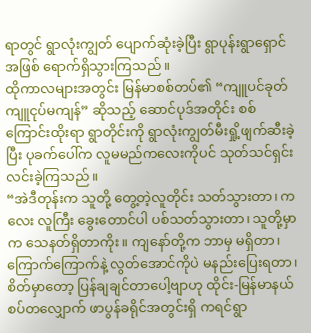ရာတွင် ရွာလုံးကျွတ် ပျောက်ဆုံးခဲ့ပြီး ရွာပုန်းရွာရှောင်အဖြစ် ရောက်ရှိသွားကြသည်။
ထိုကာလများအတွင်း မြန်မာစစ်တပ်၏ “ကျူပင်ခုတ် ကျူငုပ်မကျန်” ဆိုသည့် ဆောင်ပုဒ်အတိုင်း စစ်ကြောင်းထိုးရာ ရွာတိုင်းကို ရွာလုံးကျွတ်မီးရှို့ဖျက်ဆီးခဲ့ပြီး ပုခက်ပေါ်က လူမမည်ကလေးကိုပင် သုတ်သင်ရှင်းလင်းခဲ့ကြသည်။
“အဲဒီတုန်းက သူတို့ တွေ့တဲ့လူတိုင်း သတ်သွားတာ၊ ကလေး လူကြီး ခွေးတောင်ပါ ပစ်သတ်သွားတာ၊ သူတို့မှာက သေနတ်ရှိတာကိုး။ ကျနော်တို့က ဘာမှ မရှိတာ၊ ကြောက်ကြောက်နဲ့ လွတ်အောင်ကိုပဲ မနည်းပြေးရတာ၊ စိတ်မှာတော့ ပြန်ချချင်တာပေါ့ဗျာဟု ထိုင်း-မြန်မာနယ်စပ်တလျှောက် ဖာပွန်ခရိုင်အတွင်းရှိ ကရင်ရွာ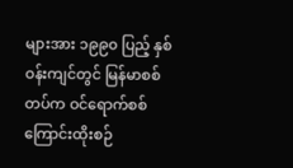များအား ၁၉၉၀ ပြည့် နှစ်ဝန်းကျင်တွင် မြန်မာစစ်တပ်က ဝင်ရောက်စစ်ကြောင်းထိုးစဉ်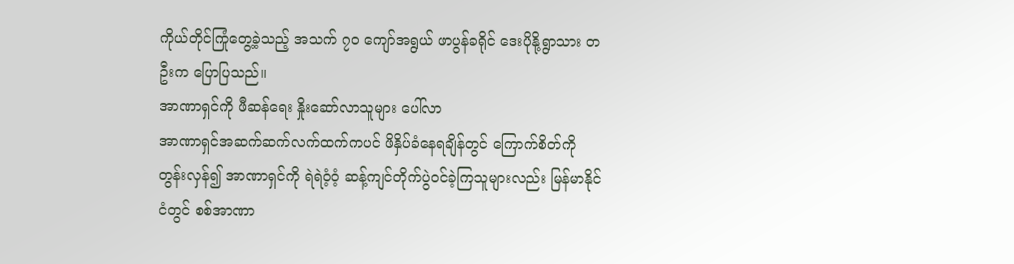ကိုယ်တိုင်ကြုံတွေ့ခဲ့သည့် အသက် ၇၀ ကျော်အရွယ် ဖာပွန်ခရိုင် ဒေးပိုနို့ရွာသား တဦးက ပြောပြသည်။
အာဏာရှင်ကို ဖီဆန်ရေး နှိုးဆော်လာသူများ ပေါ်လာ
အာဏာရှင်အဆက်ဆက်လက်ထက်ကပင် ဖိနှိပ်ခံနေရချိန်တွင် ကြောက်စိတ်ကို တွန်းလှန်၍ အာဏာရှင်ကို ရဲရဲဝံ့ဝံ့ ဆန့်ကျင်တိုက်ပွဲဝင်ခဲ့ကြသူများလည်း မြန်မာနိုင်ငံတွင် စစ်အာဏာ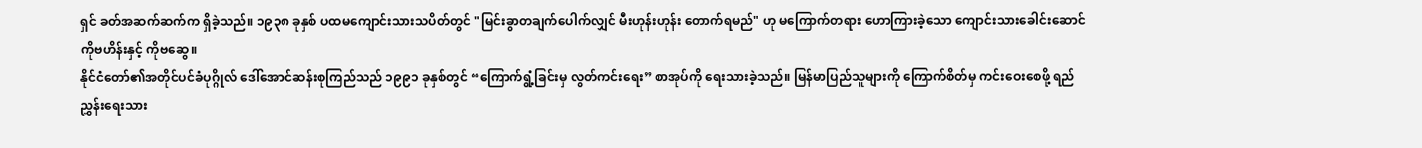ရှင် ခတ်အဆက်ဆက်က ရှိခဲ့သည်။ ၁၉၃၈ ခုနှစ် ပထမကျောင်းသားသပိတ်တွင် "မြင်းခွာတချက်ပေါက်လျှင် မီးဟုန်းဟုန်း တောက်ရမည်" ဟု မကြောက်တရား ဟောကြားခဲ့သော ကျောင်းသားခေါင်းဆောင် ကိုဗဟိန်းနှင့် ကိုဗဆွေ။
နိုင်ငံတော်၏အတိုင်ပင်ခံပုဂ္ဂိုလ် ဒေါ်အောင်ဆန်းစုကြည်သည် ၁၉၉၁ ခုနှစ်တွင် “ကြောက်ရွံ့ခြင်းမှ လွတ်ကင်းရေး” စာအုပ်ကို ရေးသားခဲ့သည်။ မြန်မာပြည်သူများကို ကြောက်စိတ်မှ ကင်းဝေးစေဖို့ ရည်ညွှန်းရေးသား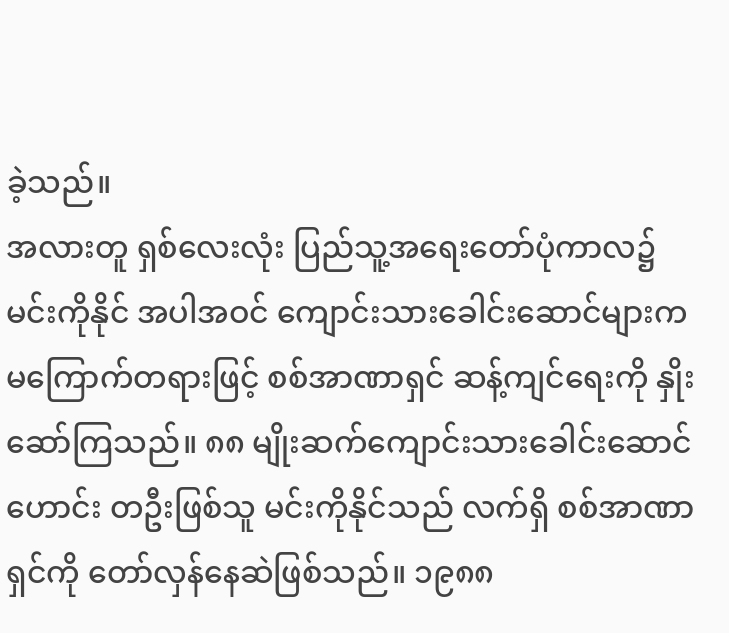ခဲ့သည်။
အလားတူ ရှစ်လေးလုံး ပြည်သူ့အရေးတော်ပုံကာလ၌ မင်းကိုနိုင် အပါအဝင် ကျောင်းသားခေါင်းဆောင်များက မကြောက်တရားဖြင့် စစ်အာဏာရှင် ဆန့်ကျင်ရေးကို နှိုးဆော်ကြသည်။ ၈၈ မျိုးဆက်ကျောင်းသားခေါင်းဆောင်ဟောင်း တဦးဖြစ်သူ မင်းကိုနိုင်သည် လက်ရှိ စစ်အာဏာရှင်ကို တော်လှန်နေဆဲဖြစ်သည်။ ၁၉၈၈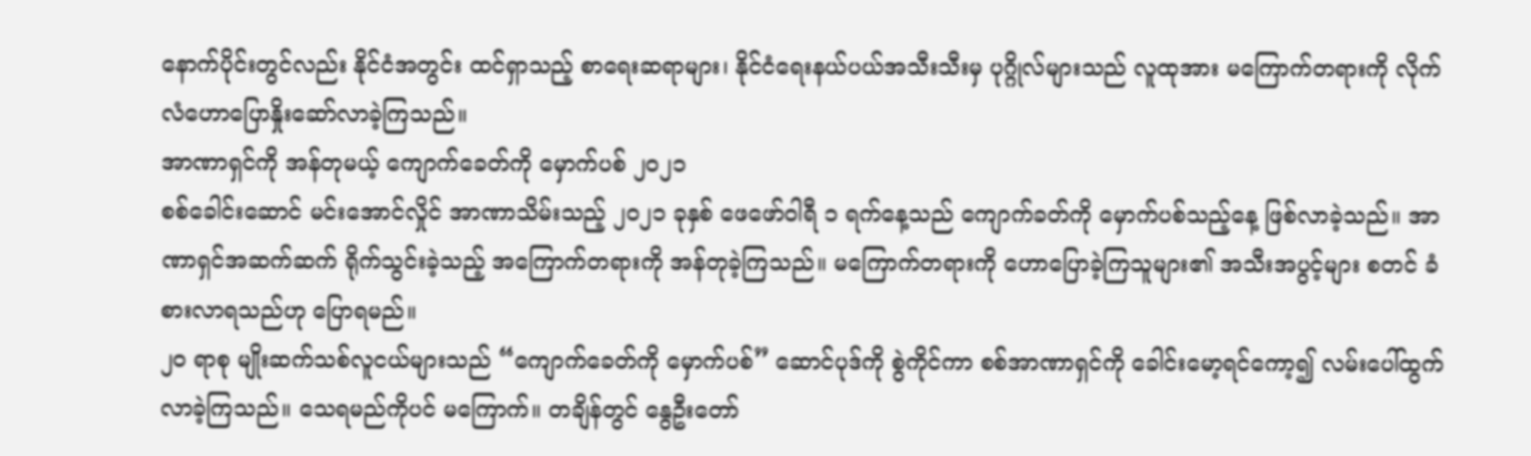နောက်ပိုင်းတွင်လည်း နိုင်ငံအတွင်း ထင်ရှာသည့် စာရေးဆရာများ၊ နိုင်ငံရေးနယ်ပယ်အသီးသီးမှ ပုဂ္ဂိုလ်များသည် လူထုအား မကြောက်တရားကို လိုက်လံဟောပြောနှိုးဆော်လာခဲ့ကြသည်။
အာဏာရှင်ကို အန်တုမယ့် ကျောက်ခေတ်ကို မှောက်ပစ် ၂၀၂၁
စစ်ခေါင်းဆောင် မင်းအောင်လှိုင် အာဏာသိမ်းသည့် ၂၀၂၁ ခုနှစ် ဖေဖော်ဝါရီ ၁ ရက်နေ့သည် ကျောက်ခတ်ကို မှောက်ပစ်သည့်နေ့ ဖြစ်လာခဲ့သည်။ အာဏာရှင်အဆက်ဆက် ရိုက်သွင်းခဲ့သည့် အကြောက်တရားကို အန်တုခဲ့ကြသည်။ မကြောက်တရားကို ဟောပြောခဲ့ကြသူများ၏ အသီးအပွင့်များ စတင် ခံစားလာရသည်ဟု ပြောရမည်။
၂၀ ရာစု မျိုးဆက်သစ်လူငယ်များသည် “ကျောက်ခေတ်ကို မှောက်ပစ်” ဆောင်ပုဒ်ကို စွဲကိုင်ကာ စစ်အာဏာရှင်ကို ခေါင်းမော့ရင်ကော့၍ လမ်းပေါ်ထွက်လာခဲ့ကြသည်။ သေရမည်ကိုပင် မကြောက်။ တချိန်တွင် နွေဦးတော်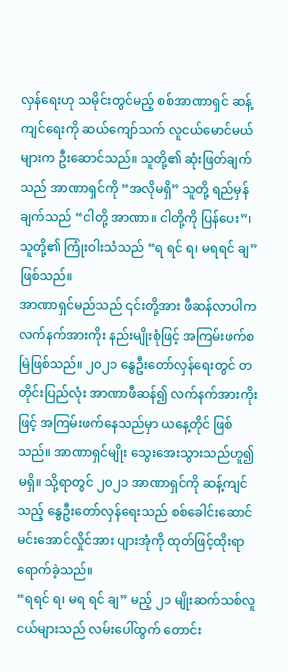လှန်ရေးဟု သမိုင်းတွင်မည့် စစ်အာဏာရှင် ဆန့်ကျင်ရေးကို ဆယ်ကျော်သက် လူငယ်မောင်မယ်များက ဦးဆောင်သည်။ သူတို့၏ ဆုံးဖြတ်ချက်သည် အာဏာရှင်ကို “အလိုမရှိ” သူတို့ ရည်မှန်ချက်သည် “ငါတို့ အာဏာ။ ငါတို့ကို ပြန်ပေး”၊ သူတို့၏ ကြုံးဝါးသံသည် “ရ ရင် ရ၊ မရရင် ချ” ဖြစ်သည်။
အာဏာရှင်မည်သည် ၎င်းတို့အား ဖီဆန်လာပါက လက်နက်အားကိုး နည်းမျိုးစုံဖြင့် အကြမ်းဖက်စမြဲဖြစ်သည်။ ၂၀၂၁ နွေဦးတော်လှန်ရေးတွင် တတိုင်းပြည်လုံး အာဏာဖီဆန်၍ လက်နက်အားကိုးဖြင့် အကြမ်းဖက်နေသည်မှာ ယနေ့တိုင် ဖြစ်သည်။ အာဏာရှင်မျိုး သွေးအေးသွားသည်ဟူ၍ မရှိ။ သို့ရာတွင် ၂၀၂၁ အာဏာရှင်ကို ဆန့်ကျင်သည့် နွေဦးတော်လှန်ရေးသည် စစ်ခေါင်းဆောင် မင်းအောင်လှိုင်အား ပျားအုံကို ထုတ်ဖြင့်ထိုးရာ ရောက်ခဲ့သည်။
“ရရင် ရ၊ မရ ရင် ချ” မည့် ၂၁ မျိုးဆက်သစ်လူငယ်များသည် လမ်းပေါ်ထွက် တောင်း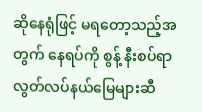ဆိုနေရုံဖြင့် မရတော့သည့်အတွက် နေရပ်ကို စွန့် နီးစပ်ရာ လွတ်လပ်နယ်မြေများဆီ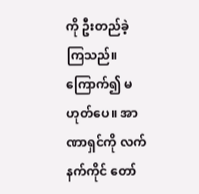ကို ဦးတည်ခဲ့ကြသည်။ ကြောက်၍ မဟုတ်ပေ။ အာဏာရှင်ကို လက်နက်ကိုင် တော်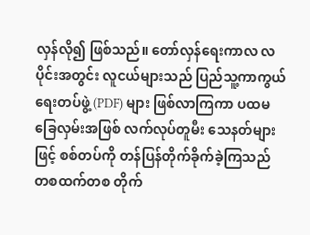လှန်လို၍ ဖြစ်သည်။ တော်လှန်ရေးကာလ လပိုင်းအတွင်း လူငယ်များသည် ပြည်သူ့ကာကွယ်ရေးတပ်ဖွဲ့ (PDF) များ ဖြစ်လာကြကာ ပထမခြေလှမ်းအဖြစ် လက်လုပ်တူမီး သေနတ်များဖြင့် စစ်တပ်ကို တန်ပြန်တိုက်ခိုက်ခဲ့ကြသည် တစထက်တစ တိုက်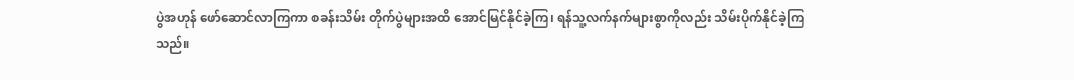ပွဲအဟုန် ဖော်ဆောင်လာကြကာ စခန်းသိမ်း တိုက်ပွဲများအထိ အောင်မြင်နိုင်ခဲ့ကြ၊ ရန်သူ့လက်နက်များစွာကိုလည်း သိမ်းပိုက်နိုင်ခဲ့ကြသည်။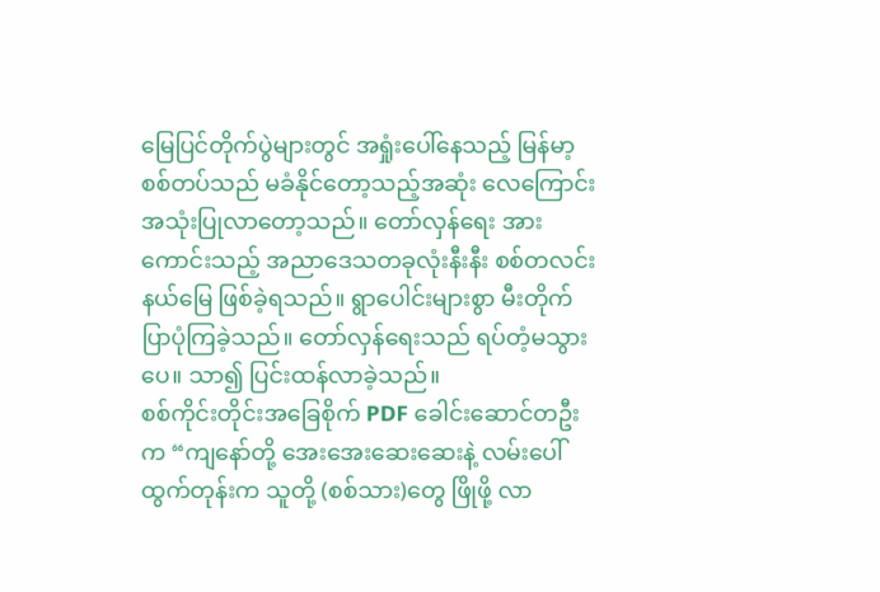မြေပြင်တိုက်ပွဲများတွင် အရှုံးပေါ်နေသည့် မြန်မာ့စစ်တပ်သည် မခံနိုင်တော့သည့်အဆုံး လေကြောင်းအသုံးပြုလာတော့သည်။ တော်လှန်ရေး အားကောင်းသည့် အညာဒေသတခုလုံးနီးနီး စစ်တလင်းနယ်မြေ ဖြစ်ခဲ့ရသည်။ ရွာပေါင်းများစွာ မီးတိုက်ပြာပုံကြခဲ့သည်။ တော်လှန်ရေးသည် ရပ်တံ့မသွားပေ။ သာ၍ ပြင်းထန်လာခဲ့သည်။
စစ်ကိုင်းတိုင်းအခြေစိုက် PDF ခေါင်းဆောင်တဦးက “ကျနော်တို့ အေးအေးဆေးဆေးနဲ့ လမ်းပေါ်ထွက်တုန်းက သူတို့ (စစ်သား)တွေ ဖြိုဖို့ လာ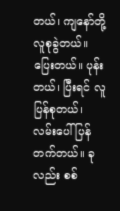တယ်၊ ကျနော်တို့ လူစုခွဲတယ်။ ပြေးတယ်။ ပုန်းတယ်၊ ပြီးရင် လူပြန်စုတယ်၊ လမ်းပေါ် ပြန်တက်တယ်။ ခုလည်း စစ်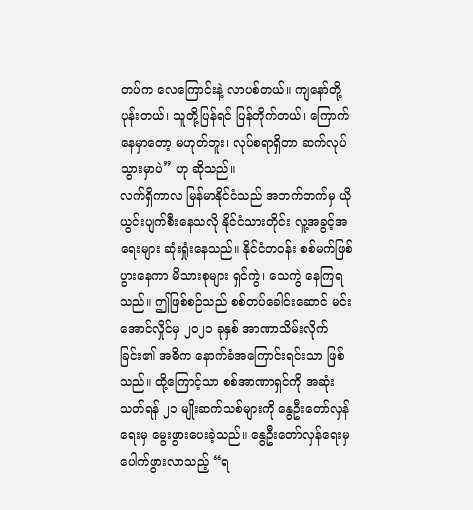တပ်က လေကြောင်းနဲ့ လာပစ်တယ်။ ကျနော်တို့ ပုန်းတယ်၊ သူတို့ပြန်ရင် ပြန်တိုက်တယ်၊ ကြောက်နေမှာတော့ မဟုတ်ဘူး၊ လုပ်စရာရှိတာ ဆက်လုပ်သွားမှာပဲ” ဟု ဆိုသည်။
လက်ရှိကာလ မြန်မာနိုင်ငံသည် အဘက်ဘက်မှ ယိုယွင်းပျက်စီးနေသလို နိုင်ငံသားတိုင်း လူ့အခွင့်အရေးများ ဆုံးရှုံးနေသည်။ နိုင်ငံတဝန်း စစ်မက်ဖြစ်ပွားနေကာ မိသားစုများ ရှင်ကွဲ၊ သေကွဲ နေကြရသည်။ ဤဖြစ်စဉ်သည် စစ်တပ်ခေါင်းဆောင် မင်းအောင်လှိုင်မှ ၂၀၂၁ ခုနှစ် အာဏာသိမ်းလိုက်ခြင်း၏ အဓိက နောက်ခံအကြောင်းရင်းသာ ဖြစ်သည်။ ထို့ကြောင့်သာ စစ်အာဏာရှင်ကို အဆုံးသတ်ရန် ၂၁ မျိုးဆက်သစ်များကို နွေဦးတော်လှန်ရေးမှ မွေးဖွားပေးခဲ့သည်။ နွေဦးတော်လှန်ရေးမှ ပေါက်ဖွားလာသည့် “ရ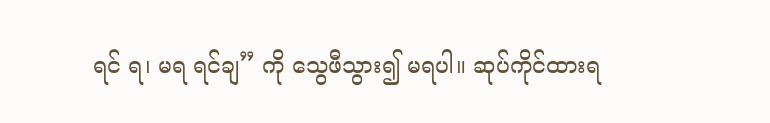ရင် ရ၊ မရ ရင်ချ” ကို သွေဖီသွား၍ မရပါ။ ဆုပ်ကိုင်ထားရ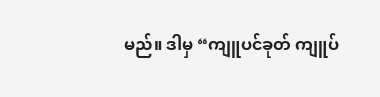မည်။ ဒါမှ “ကျူပင်ခုတ် ကျူပ်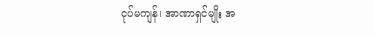ငုပ်မကျန်၊ အာဏာရှင်မျိုး အ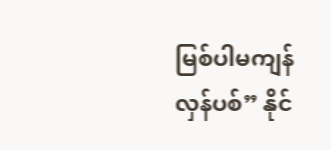မြစ်ပါမကျန် လှန်ပစ်” နိုင်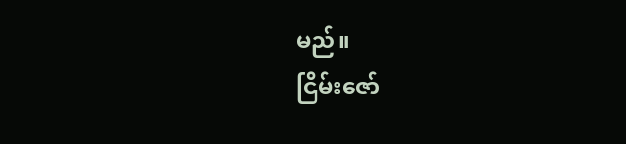မည်။
ငြိမ်းဇော်